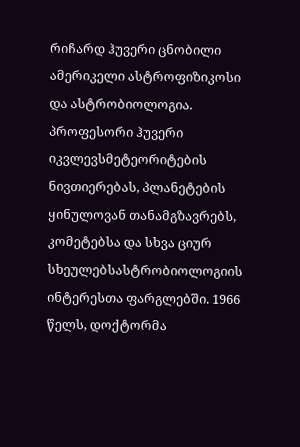რიჩარდ ჰუვერი ცნობილი ამერიკელი ასტროფიზიკოსი და ასტრობიოლოგია. პროფესორი ჰუვერი იკვლევსმეტეორიტების ნივთიერებას, პლანეტების ყინულოვან თანამგზავრებს, კომეტებსა და სხვა ციურ სხეულებსასტრობიოლოგიის ინტერესთა ფარგლებში. 1966 წელს, დოქტორმა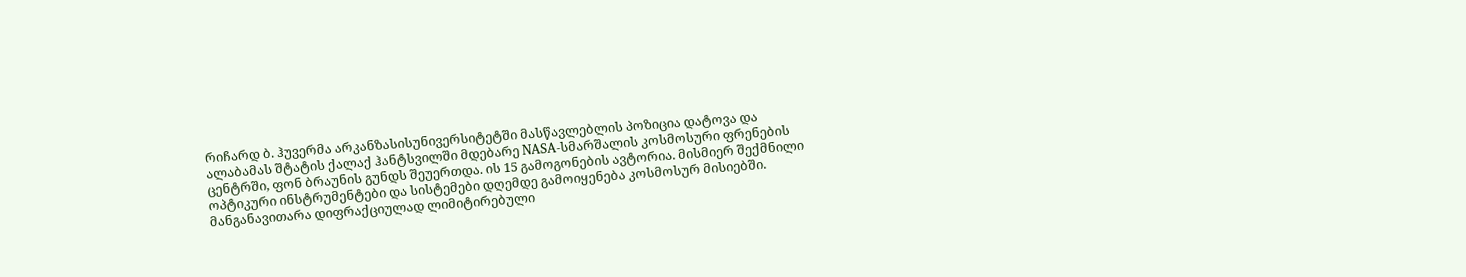რიჩარდ ბ. ჰუვერმა არკანზასისუნივერსიტეტში მასწავლებლის პოზიცია დატოვა და ალაბამას შტატის ქალაქ ჰანტსვილში მდებარე NASA-სმარშალის კოსმოსური ფრენების ცენტრში, ფონ ბრაუნის გუნდს შეუერთდა. ის 15 გამოგონების ავტორია. მისმიერ შექმნილი ოპტიკური ინსტრუმენტები და სისტემები დღემდე გამოიყენება კოსმოსურ მისიებში. მანგანავითარა დიფრაქციულად ლიმიტირებული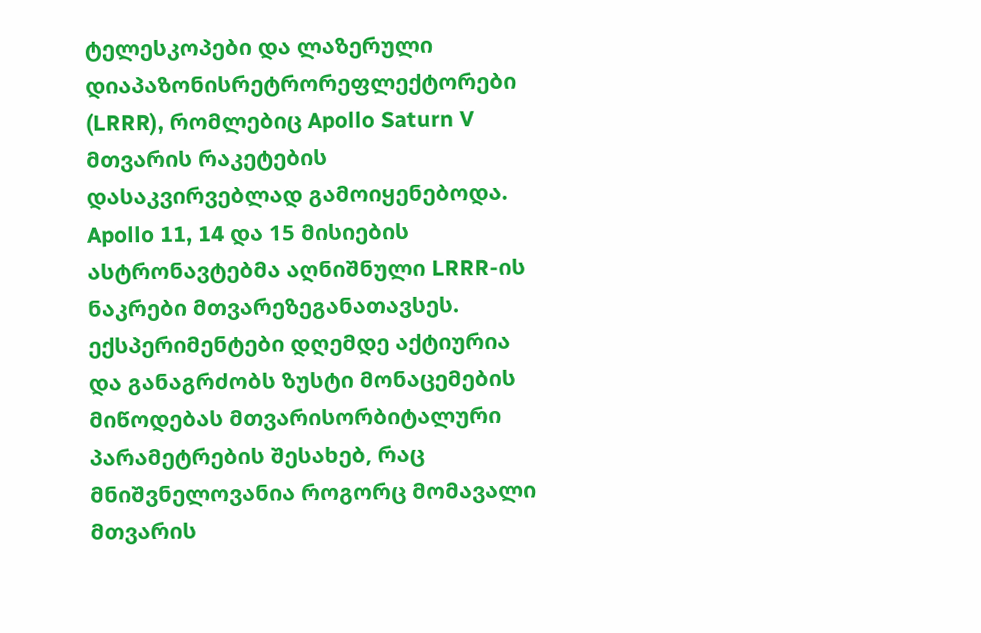ტელესკოპები და ლაზერული დიაპაზონისრეტრორეფლექტორები (LRRR), რომლებიც Apollo Saturn V მთვარის რაკეტების დასაკვირვებლად გამოიყენებოდა. Apollo 11, 14 და 15 მისიების ასტრონავტებმა აღნიშნული LRRR-ის ნაკრები მთვარეზეგანათავსეს. ექსპერიმენტები დღემდე აქტიურია და განაგრძობს ზუსტი მონაცემების მიწოდებას მთვარისორბიტალური პარამეტრების შესახებ, რაც მნიშვნელოვანია როგორც მომავალი მთვარის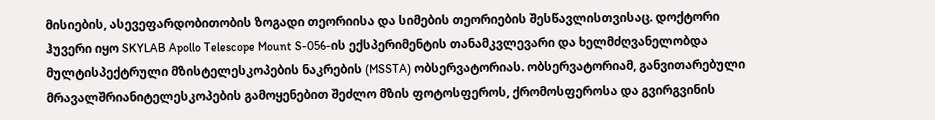მისიების, ასევეფარდობითობის ზოგადი თეორიისა და სიმების თეორიების შესწავლისთვისაც. დოქტორი ჰუვერი იყო SKYLAB Apollo Telescope Mount S-056-ის ექსპერიმენტის თანამკვლევარი და ხელმძღვანელობდა მულტისპექტრული მზისტელესკოპების ნაკრების (MSSTA) ობსერვატორიას. ობსერვატორიამ, განვითარებული მრავალშრიანიტელესკოპების გამოყენებით შეძლო მზის ფოტოსფეროს, ქრომოსფეროსა და გვირგვინის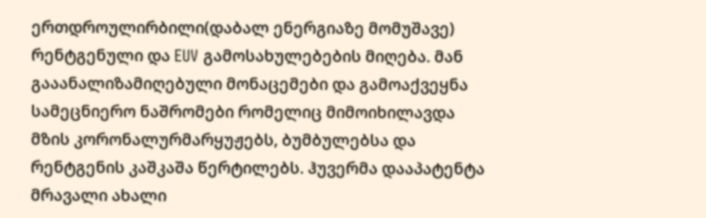ერთდროულირბილი(დაბალ ენერგიაზე მომუშავე) რენტგენული და EUV გამოსახულებების მიღება. მან გააანალიზამიღებული მონაცემები და გამოაქვეყნა სამეცნიერო ნაშრომები რომელიც მიმოიხილავდა მზის კორონალურმარყუჟებს, ბუმბულებსა და რენტგენის კაშკაშა წერტილებს. ჰუვერმა დააპატენტა მრავალი ახალი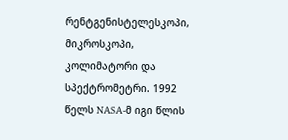რენტგენისტელესკოპი, მიკროსკოპი, კოლიმატორი და სპექტრომეტრი. 1992 წელს NASA-მ იგი წლის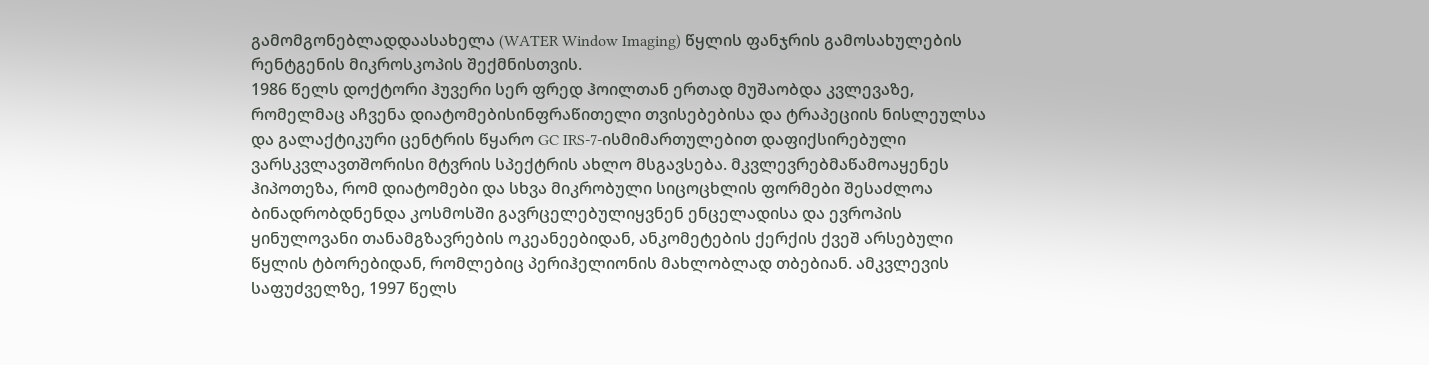გამომგონებლადდაასახელა (WATER Window Imaging) წყლის ფანჯრის გამოსახულების რენტგენის მიკროსკოპის შექმნისთვის.
1986 წელს დოქტორი ჰუვერი სერ ფრედ ჰოილთან ერთად მუშაობდა კვლევაზე, რომელმაც აჩვენა დიატომებისინფრაწითელი თვისებებისა და ტრაპეციის ნისლეულსა და გალაქტიკური ცენტრის წყარო GC IRS-7-ისმიმართულებით დაფიქსირებული ვარსკვლავთშორისი მტვრის სპექტრის ახლო მსგავსება. მკვლევრებმაწამოაყენეს ჰიპოთეზა, რომ დიატომები და სხვა მიკრობული სიცოცხლის ფორმები შესაძლოა ბინადრობდნენდა კოსმოსში გავრცელებულიყვნენ ენცელადისა და ევროპის ყინულოვანი თანამგზავრების ოკეანეებიდან, ანკომეტების ქერქის ქვეშ არსებული წყლის ტბორებიდან, რომლებიც პერიჰელიონის მახლობლად თბებიან. ამკვლევის საფუძველზე, 1997 წელს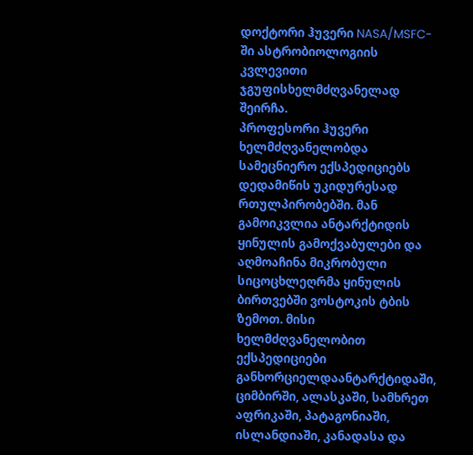დოქტორი ჰუვერი NASA/MSFC-ში ასტრობიოლოგიის კვლევითი ჯგუფისხელმძღვანელად შეირჩა.
პროფესორი ჰუვერი ხელმძღვანელობდა სამეცნიერო ექსპედიციებს დედამიწის უკიდურესად რთულპირობებში. მან გამოიკვლია ანტარქტიდის ყინულის გამოქვაბულები და აღმოაჩინა მიკრობული სიცოცხლეღრმა ყინულის ბირთვებში ვოსტოკის ტბის ზემოთ. მისი ხელმძღვანელობით ექსპედიციები განხორციელდაანტარქტიდაში, ციმბირში, ალასკაში, სამხრეთ აფრიკაში, პატაგონიაში, ისლანდიაში, კანადასა და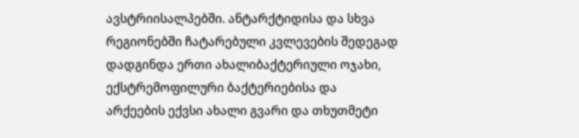ავსტრიისალპებში. ანტარქტიდისა და სხვა რეგიონებში ჩატარებული კვლევების შედეგად დადგინდა ერთი ახალიბაქტერიული ოჯახი, ექსტრემოფილური ბაქტერიებისა და არქეების ექვსი ახალი გვარი და თხუთმეტი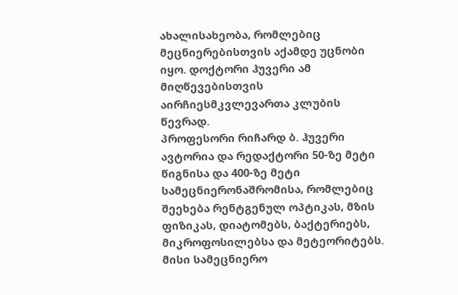ახალისახეობა, რომლებიც მეცნიერებისთვის აქამდე უცნობი იყო. დოქტორი ჰუვერი ამ მიღწევებისთვის აირჩიესმკვლევართა კლუბის წევრად.
პროფესორი რიჩარდ ბ. ჰუვერი ავტორია და რედაქტორი 50-ზე მეტი წიგნისა და 400-ზე მეტი სამეცნიერონაშრომისა, რომლებიც შეეხება რენტგენულ ოპტიკას, მზის ფიზიკას, დიატომებს, ბაქტერიებს, მიკროფოსილებსა და მეტეორიტებს.
მისი სამეცნიერო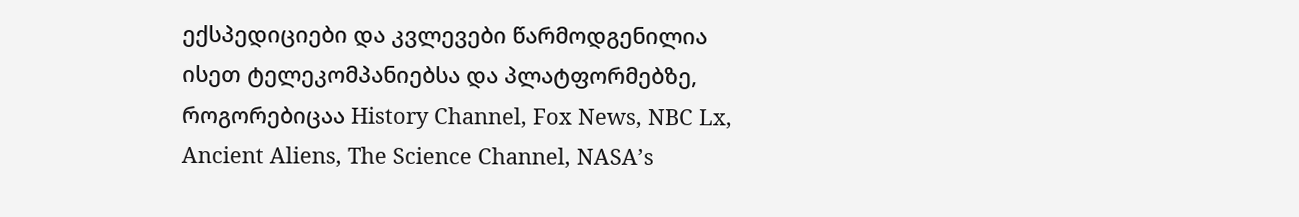ექსპედიციები და კვლევები წარმოდგენილია ისეთ ტელეკომპანიებსა და პლატფორმებზე, როგორებიცაა History Channel, Fox News, NBC Lx, Ancient Aliens, The Science Channel, NASA’s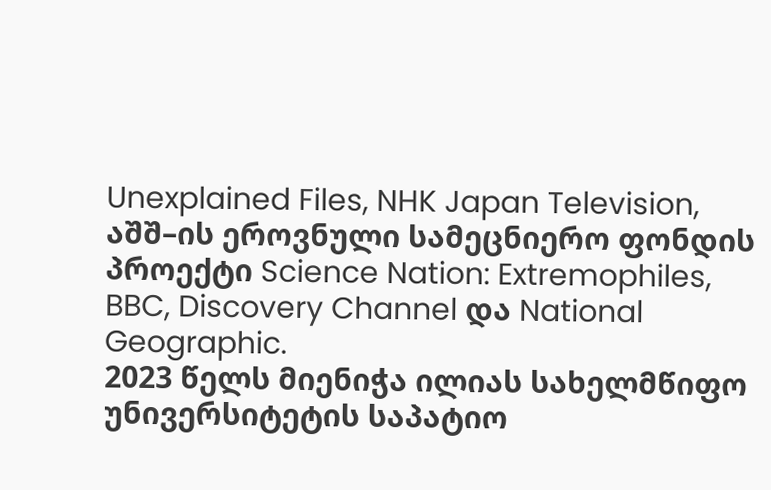Unexplained Files, NHK Japan Television, აშშ–ის ეროვნული სამეცნიერო ფონდის პროექტი Science Nation: Extremophiles, BBC, Discovery Channel და National Geographic.
2023 წელს მიენიჭა ილიას სახელმწიფო უნივერსიტეტის საპატიო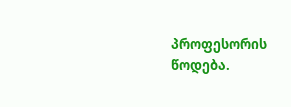პროფესორის წოდება.